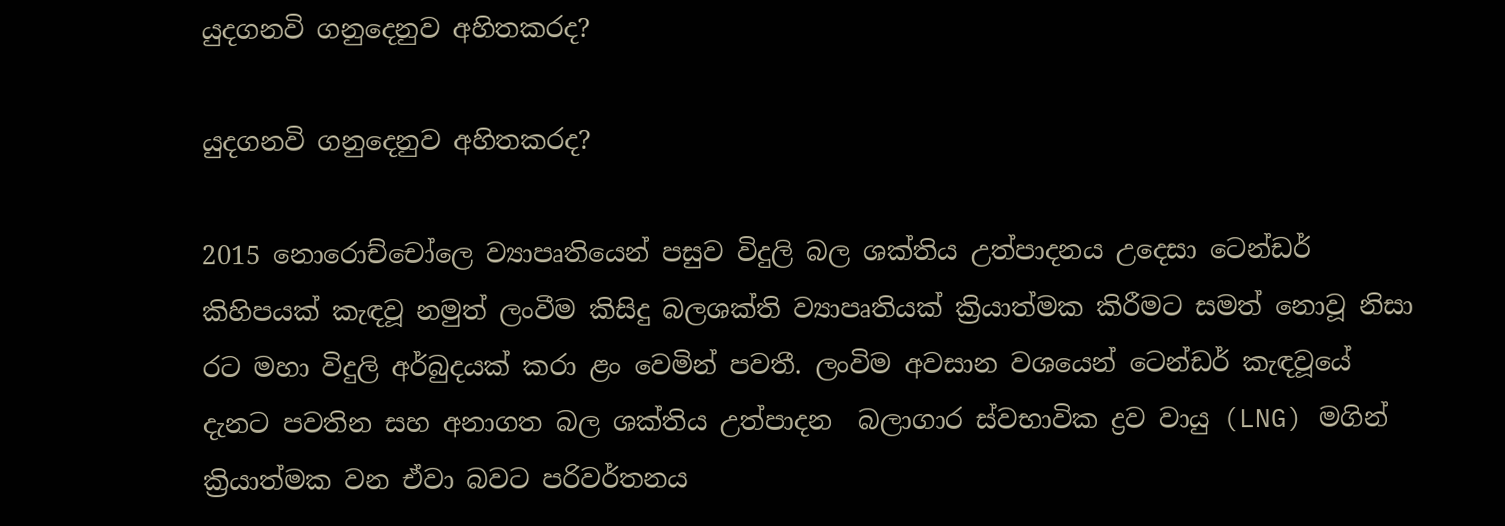යුදගනවි ගනුදෙනුව අහිතකරද?

යුදගනවි ගනුදෙනුව අහිතකරද?

2015 නොරොච්චෝලෙ ව්‍යාපෘතියෙන් පසුව විදුලි බල ශක්තිය උත්පාදනය උදෙසා ටෙන්ඩර් කිහිපයක් කැඳවූ නමුත් ලංවීම කිසිදු බලශක්ති ව්‍යාපෘතියක් ක්‍රියාත්මක කිරීමට සමත් නොවූ නිසා රට මහා විදුලි අර්බුදයක් කරා ළං වෙමින් පවතී. ලංවිම අවසාන වශයෙන් ටෙන්ඩර් කැඳවූයේ දැනට පවතින සහ අනාගත බල ශක්තිය උත්පාදන  බලාගාර ස්වභාවික ද්‍රව වායු (LNG) මගින් ක්‍රියාත්මක වන ඒවා බවට පරිවර්තනය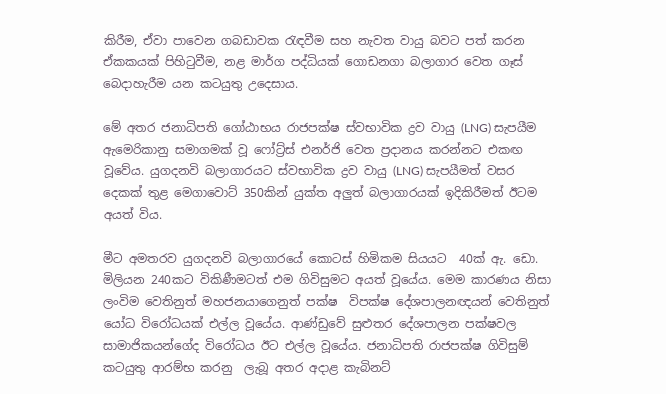කිරීම, ඒවා පාවෙන ගබඩාවක රැඳවීම සහ නැවත වායු බවට පත් කරන ඒකකයක් පිහිටුවීම, නළ මාර්ග පද්ධියක් ගොඩනගා බලාගාර වෙත ගෑස් බෙදාහැරීම යන කටයුතු උදෙසාය.

මේ අතර ජනාධිපති ගෝඨාභය රාජපක්ෂ ස්වභාවික ද්‍රව වායු (LNG) සැපයීම ඇමෙරිකානු සමාගමක් වූ ෆෝට්‍ර්ස් එනර්ජි වෙත ප්‍රදානය කරන්නට එකඟ වූවේය. යුගදනවි බලාගාරයට ස්වභාවික ද්‍රව වායු (LNG) සැපයීමත් වසර දෙකක් තුළ මෙගාවොට් 350කින් යුක්ත අලුත් බලාගාරයක් ඉදිකිරීමත් ඊටම අයත් විය.

මීට අමතරව යුගදනවි බලාගාරයේ කොටස් හිමිකම සියයට  40ක් ඇ. ඩො. මිලියන 240කට විකිණීමටත් එම ගිවිසුමට අයත් වූයේය. මෙම කාරණය නිසා ලංවිම වෙතිනුත් මහජනයාගෙනුත් පක්ෂ  විපක්ෂ දේශපාලනඥයන් වෙතිනුත් යෝධ විරෝධයක් එල්ල වූයේය. ආණ්ඩුවේ සුළුතර දේශපාලන පක්ෂවල සාමාජිකයන්ගේද විරෝධය ඊට එල්ල වූයේය. ජනාධිපති රාජපක්ෂ ගිවිසුම් කටයුතු ආරම්භ කරනු  ලැබූ අතර අදාළ කැබිනට්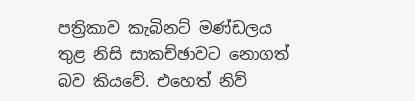පත්‍රිකාව කැබිනට් මණ්ඩලය තුළ නිසි සාකච්ඡාවට නොගත් බව කියවේ. එහෙත් නිව්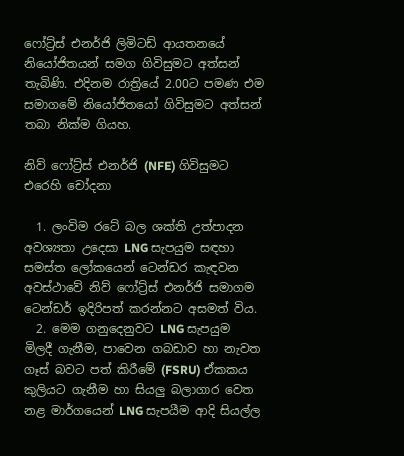ෆෝට්‍ර්ස් එනර්ජි ලිමිටඩ් ආයතනයේ නියෝජිතයන් සමග ගිවිසුමට අත්සන් තැබිණි. එදිනම රාත්‍රියේ 2.00ට පමණ එම සමාගමේ නියෝජිතයෝ ගිවිසුමට අත්සන් තබා නික්ම ගියහ.

නිව් ෆෝට්‍ර්ස් එනර්ජි (NFE) ගිවිසුමට එරෙහි චෝදනා

  1. ලංවිම රටේ බල ශක්ති උත්පාදන අවශ්‍යතා උදෙසා LNG සැපයුම සඳහා සමස්ත ලෝකයෙන් ටෙන්ඩර කැඳවන අවස්ථාවේ නිව් ෆෝට්‍ර්ස් එනර්ජි සමාගම ටෙන්ඩර් ඉදිරිපත් කරන්නට අසමත් විය.
  2. මෙම ගනුදෙනුවට LNG සැපයුම මිලදී ගැනීම, පාවෙන ගබඩාව හා නැවත ගෑස් බවට පත් කිරීමේ (FSRU) ඒකකය කුලියට ගැනීම හා සියලු බලාගාර වෙත නළ මාර්ගයෙන් LNG සැපයීම ආදි සියල්ල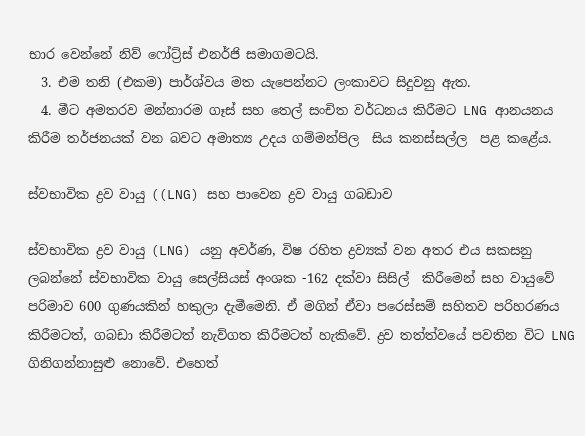භාර වෙන්නේ නිව් ෆෝට්‍ර්ස් එනර්ජි සමාගමටයි.
  3. එම තනි (එකම) පාර්ශ්වය මත යැපෙන්නට ලංකාවට සිදුවනු ඇත.
  4. මීට අමතරව මන්නාරම ගෑස් සහ තෙල් සංචිත වර්ධනය කිරීමට LNG ආනයනය කිරීම තර්ජනයක් වන බවට අමාත්‍ය උදය ගම්මන්පිල  සිය කනස්සල්ල  පළ කළේය.

ස්වභාවික ද්‍රව වායු ((LNG) සහ පාවෙන ද්‍රව වායු ගබඩාව

ස්වභාවික ද්‍රව වායු (LNG) යනු අවර්ණ, විෂ රහිත ද්‍රව්‍යක් වන අතර එය සකසනු ලබන්නේ ස්වභාවික වායු සෙල්සියස් අංශක -162 දක්වා සිසිල්  කිරීමෙන් සහ වායුවේ පරිමාව 600 ගුණයකින් හකුලා දැමීමෙනි. ඒ මගින් ඒවා පරෙස්සම් සහිතව පරිහරණය කිරීමටත්, ගබඩා කිරීමටත් නැව්ගත කිරීමටත් හැකිවේ. ද්‍රව තත්ත්වයේ පවතින විට LNG ගිනිගන්නාසුළු නොවේ. එහෙත්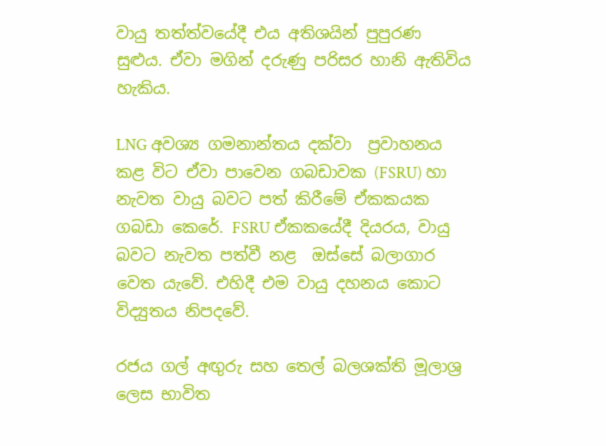වායු තත්ත්වයේදී එය අතිශයින් පුපුරණ සුළුය. ඒවා මගින් දරුණු පරිසර හානි ඇතිවිය හැකිය.

LNG අවශ්‍ය ගමනාන්තය දක්වා  ප්‍රවාහනය කළ විට ඒවා පාවෙන ගබඩාවක (FSRU) හා නැවත වායු බවට පත් කිරීමේ ඒකකයක ගබඩා කෙරේ. FSRU ඒකකයේදී දියරය, වායු බවට නැවත පත්වී නළ  ඔස්සේ බලාගාර වෙත යැවේ. එහිදී එම වායු දහනය කොට විද්‍යුතය නිපදවේ.

රජය ගල් අඟුරු සහ තෙල් බලශක්ති මූලාශ්‍ර ලෙස භාවිත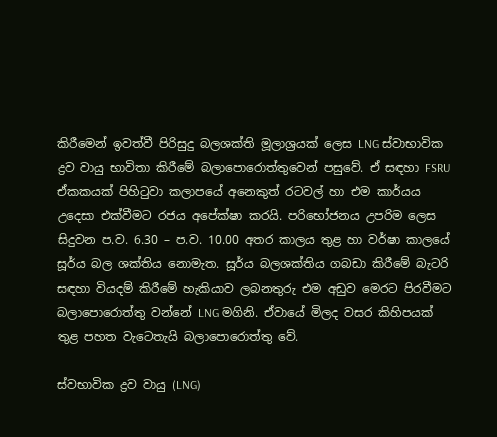කිරීමෙන් ඉවත්වී පිරිසුදු බලශක්ති මූලාශ්‍රයක් ලෙස LNG ස්වාභාවික ද්‍රව වායු භාවිතා කිරීමේ බලාපොරොත්තුවෙන් පසුවේ. ඒ සඳහා FSRU ඒකකයක් පිහිටුවා කලාපයේ අනෙකුත් රටවල් හා එම කාර්යය උදෙසා එක්වීමට රජය අපේක්ෂා කරයි. පරිභෝජනය උපරිම ලෙස සිදුවන ප.ව. 6.30 – ප.ව. 10.00 අතර කාලය තුළ හා වර්ෂා කාලයේ සූර්ය බල ශක්තිය නොමැත. සූර්ය බලශක්තිය ගබඩා කිරීමේ බැටරි සඳහා වියදම් කිරීමේ හැකියාව ලබනතුරු එම අඩුව මෙරට පිරවීමට බලාපොරොත්තු වන්නේ LNG මගිනි. ඒවායේ මිලද වසර කිහිපයක් තුළ පහත වැටෙතැයි බලාපොරොත්තු වේ.

ස්වභාවික ද්‍රව වායු (LNG)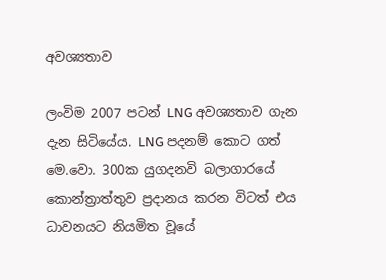අවශ්‍යතාව

ලංවිම 2007 පටන් LNG අවශ්‍යතාව ගැන දැන සිටියේය. LNG පදනම් කොට ගත් මෙ.වො. 300ක යුගදනවි බලාගාරයේ කොන්ත්‍රාත්තුව ප්‍රදානය කරන විටත් එය ධාවනයට නියමිත වූයේ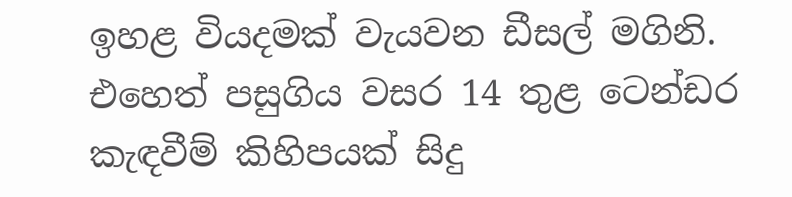ඉහළ වියදමක් වැයවන ඩීසල් මගිනි. එහෙත් පසුගිය වසර 14 තුළ ටෙන්ඩර කැඳවීම් කිහිපයක් සිදු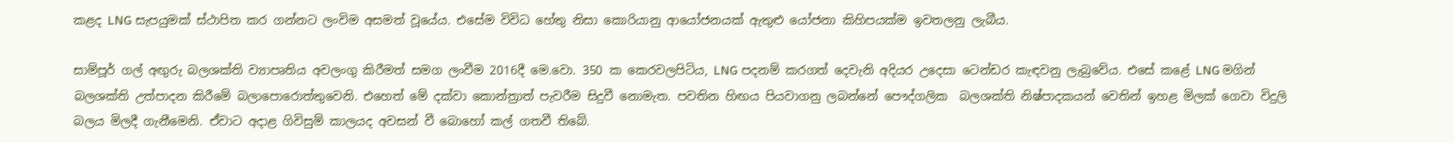කළද LNG සැපයුමක් ස්ථාපිත කර ගන්නට ලංවිම අසමත් වූයේය. එසේම විවිධ හේතු නිසා කොරියානු ආයෝජනයක් ඇතුළු යෝජනා කිහිපයක්ම ඉවතලනු ලැබීය.

සාම්පූර් ගල් අඟුරු බලශක්ති ව්‍යාපෘතිය අවලංගු කිරීමත් සමග ලංවීම 2016දී මෙ.වො. 350 ක කෙරවලපිටිය, LNG පදනම් කරගත් දෙවැනි අදියර උදෙසා ටෙන්ඩර කැඳවනු ලැබුවේය. එසේ කළේ LNG මගින් බලශක්ති උත්පාදන කිරීමේ බලාපොරොත්තුවෙනි. එහෙත් මේ දක්වා කොන්ත්‍රාත් පැවරීම සිදුවී නොමැත. පවතින හිඟය පියවාගනු ලබන්නේ පෞද්ගලික  බලශක්ති නිෂ්පාදකයන් වෙතින් ඉහළ මිලක් ගෙවා විදුලි බලය මිලදී ගැනීමෙනි. ඒවාට අදාළ ගිවිසුම් කාලයද අවසන් වී බොහෝ කල් ගතවී තිබේ.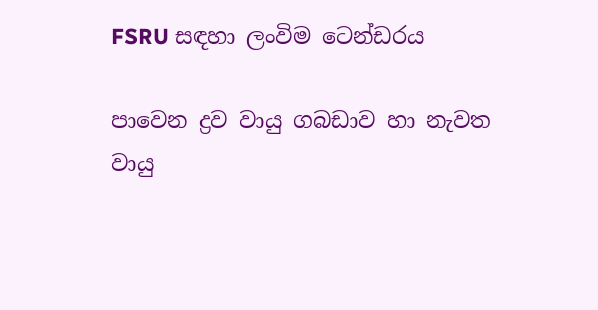FSRU සඳහා ලංවිම ටෙන්ඩරය

පාවෙන ද්‍රව වායු ගබඩාව හා නැවත වායු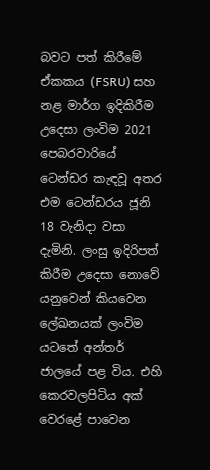බවට පත් කිරීමේ ඒකකය (FSRU) සහ නළ මාර්ග ඉදිකිරීම උදෙසා ලංවිම 2021 පෙබරවාරියේ ටෙන්ඩර කැඳවූ අතර එම ටෙන්ඩරය ජූනි 18 වැනිදා වසා දැමිනි. ලංසු ඉදිරිපත් කිරීම උදෙසා නොවේ යනුවෙන් කියවෙන ලේඛනයක් ලංවිම යටතේ අන්තර් ජාලයේ පළ විය. එහි කෙරවලපිටිය අක් වෙරළේ පාවෙන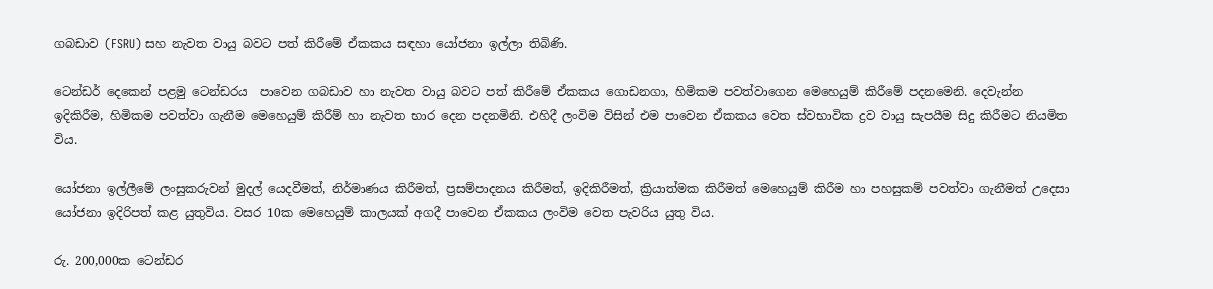ගබඩාව (FSRU) සහ නැවත වායු බවට පත් කිරීමේ ඒකකය සඳහා යෝජනා ඉල්ලා තිබිණි.

ටෙන්ඩර් දෙකෙන් පළමු ටෙන්ඩරය  පාවෙන ගබඩාව හා නැවත වායු බවට පත් කිරීමේ ඒකකය ගොඩනගා, හිමිකම පවත්වාගෙන මෙහෙයුම් කිරීමේ පදනමෙනි. දෙවැන්න ඉදිකිරීම, හිමිකම පවත්වා ගැනීම මෙහෙයුම් කිරීම් හා නැවත භාර දෙන පදනමිනි. එහිදී ලංවිම විසින් එම පාවෙන ඒකකය වෙත ස්වභාවික ද්‍රව වායු සැපයීම සිදු කිරීමට නියමිත විය.

යෝජනා ඉල්ලීමේ ලංසුකරුවන් මුදල් යෙදවීමත්, නිර්මාණය කිරීමත්, ප්‍රසම්පාදනය කිරීමත්, ඉදිකිරීමත්, ක්‍රියාත්මක කිරීමත් මෙහෙයුම් කිරීම හා පහසුකම් පවත්වා ගැනීමත් උදෙසා යෝජනා ඉදිරිපත් කළ යුතුවිය. වසර 10ක මෙහෙයුම් කාලයක් අගදී පාවෙන ඒකකය ලංවිම වෙත පැවරිය යුතු විය.

රු. 200,000ක ටෙන්ඩර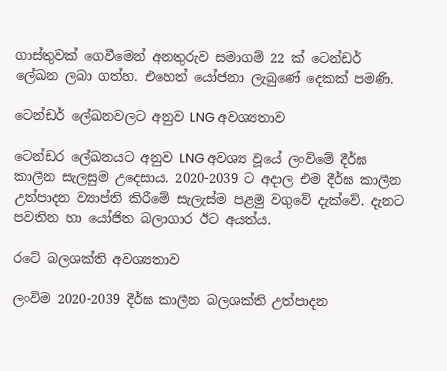ගාස්තුවක් ගෙවීමෙන් අනතුරුව සමාගම් 22 ක් ටෙන්ඩර් ලේඛන ලබා ගත්හ. එහෙත් යෝජනා ලැබුණේ දෙකක් පමණි.

ටෙන්ඩර් ලේඛනවලට අනුව LNG අවශ්‍යතාව

ටෙන්ඩර ලේඛනයට අනුව LNG අවශ්‍ය වූයේ ලංවිමේ දීර්ඝ කාලීන සැලසුම උදෙසාය. 2020-2039 ට අදාල එම දීර්ඝ කාලීන උත්පාදන ව්‍යාප්ති කිරීමේ සැලැස්ම පළමු වගුවේ දැක්වේ. දැනට පවතින හා යෝජිත බලාගාර ඊට අයත්ය.

රටේ බලශක්ති අවශ්‍යතාව

ලංවිම 2020-2039 දීර්ඝ කාලීන බලශක්ති උත්පාදන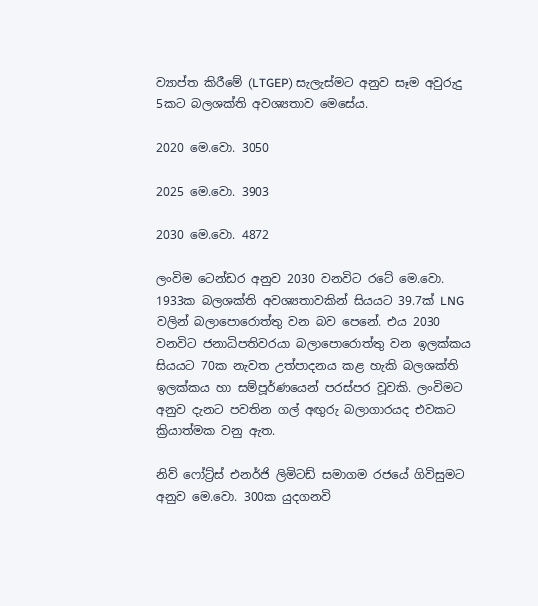ව්‍යාප්ත කිරීමේ (LTGEP) සැලැස්මට අනුව සෑම අවුරුදු 5කට බලශක්ති අවශ්‍යතාව මෙසේය.

2020 මෙ.වො. 3050

2025 මෙ.වො. 3903

2030 මෙ.වො. 4872

ලංවිම ටෙන්ඩර අනුව 2030 වනවිට රටේ මෙ.වො. 1933ක බලශක්ති අවශ්‍යතාවකින් සියයට 39.7ක් LNG වලින් බලාපොරොත්තු වන බව පෙනේ. එය 2030 වනවිට ජනාධිපතිවරයා බලාපොරොත්තු වන ඉලක්කය සියයට 70ක නැවත උත්පාදනය කළ හැකි බලශක්ති ඉලක්කය හා සම්පූර්ණයෙන් පරස්පර වූවකි. ලංවිමට අනුව දැනට පවතින ගල් අඟුරු බලාගාරයද එවකට ක්‍රියාත්මක වනු ඇත.

නිව් ෆෝට්‍ර්ස් එනර්ජි ලිමිටඩ් සමාගම රජයේ ගිවිසුමට අනුව මෙ.වො. 300ක යුදගනවි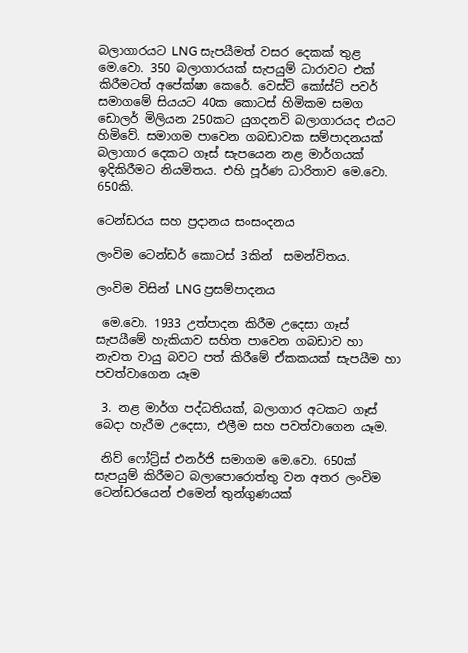බලාගාරයට LNG සැපයීමත් වසර දෙකක් තුළ මෙ.වො. 350 බලාගාරයක් සැපයුම් ධාරාවට එක් කිරීමටත් අපේක්ෂා කෙරේ. වෙස්ට් කෝස්ට් පවර් සමාගමේ සියයට 40ක කොටස් හිමිකම සමග ඩොලර් මිලියන 250කට යුගදනවි බලාගාරයද එයට හිමිවේ. සමාගම පාවෙන ගබඩාවක සම්පාදනයක් බලාගාර දෙකට ගෑස් සැපයෙන නළ මාර්ගයක් ඉදිකිරීමට නියමිතය. එහි පූර්ණ ධාරිතාව මෙ.වො. 650කි.

ටෙන්ඩරය සහ ප්‍රදානය සංසංදනය

ලංවිම ටෙන්ඩර් කොටස් 3කින්  සමන්විතය.

ලංවිම විසින් LNG ප්‍රසම්පාදනය

 මෙ.වො. 1933 උත්පාදන කිරීම උදෙසා ගෑස් සැපයීමේ හැකියාව සහිත පාවෙන ගබඩාව හා නැවත වායු බවට පත් කිරීමේ ඒකකයක් සැපයීම හා පවත්වාගෙන යෑම

 3. නළ මාර්ග පද්ධතියක්, බලාගාර අටකට ගෑස් බෙදා හැරීම උදෙසා, එලීම සහ පවත්වාගෙන යෑම.

 නිව් ෆෝට්‍ර්ස් එනර්ජි සමාගම මෙ.වො. 650ක් සැපයුම් කිරීමට බලාපොරොත්තු වන අතර ලංවිම ටෙන්ඩරයෙන් එමෙන් තුන්ගුණයක්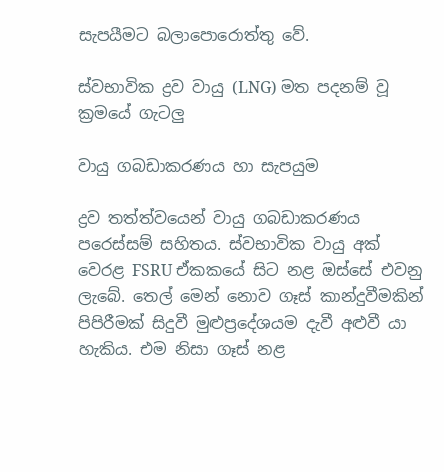සැපයීමට බලාපොරොත්තු වේ.

ස්වභාවික ද්‍රව වායු (LNG) මත පදනම් වූ ක්‍රමයේ ගැටලු

වායු ගබඩාකරණය හා සැපයුම

ද්‍රව තත්ත්වයෙන් වායු ගබඩාකරණය පරෙස්සම් සහිතය. ස්වභාවික වායු අක් වෙරළ FSRU ඒකකයේ සිට නළ ඔස්සේ එවනු ලැබේ. තෙල් මෙන් නොව ගෑස් කාන්දුවීමකින් පිපිරීමක් සිදුවී මුළුප්‍රදේශයම දැවී අළුවී යා හැකිය. එම නිසා ගෑස් නළ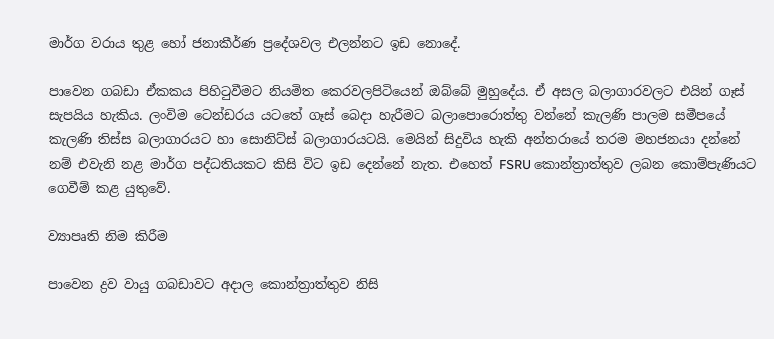මාර්ග වරාය තුළ හෝ ජනාකීර්ණ ප්‍රදේශවල එලන්නට ඉඩ නොදේ.

පාවෙන ගබඩා ඒකකය පිහිටුවීමට නියමිත කෙරවලපිටියෙන් ඔබ්බේ මුහුදේය. ඒ අසල බලාගාරවලට එයින් ගෑස් සැපයිය හැකිය. ලංවිම ටෙන්ඩරය යටතේ ගෑස් බෙදා හැරීමට බලාපොරොත්තු වන්නේ කැලණි පාලම සමීපයේ කැලණි තිස්ස බලාගාරයට හා සොනිට්ස් බලාගාරයටයි. මෙයින් සිදුවිය හැකි අන්තරායේ තරම මහජනයා දන්නේ නම් එවැනි නළ මාර්ග පද්ධතියකට කිසි විට ඉඩ දෙන්නේ නැත. එහෙත් FSRU කොන්ත්‍රාත්තුව ලබන කොම්පැණියට ගෙවීම් කළ යුතුවේ.

ව්‍යාපෘති නිම කිරීම

පාවෙන ද්‍රව වායු ගබඩාවට අදාල කොන්ත්‍රාත්තුව නිසි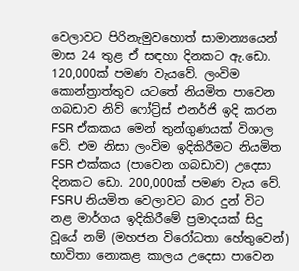වෙලාවට පිරිනැමුවහොත් සාමාන්‍යයෙන් මාස 24 තුළ ඒ සඳහා දිනකට ඇ.ඩො. 120,000ක් පමණ වැයවේ. ලංවිම කොන්ත්‍රාත්තුව යටතේ නියමිත පාවෙන ගබඩාව නිව් ෆෝට්‍ර්ස් එනර්ජි ඉදි කරන FSR ඒකකය මෙන් තුන්ගුණයක් විශාල වේ. එම නිසා ලංවිම ඉදිකිරීමට නියමිත FSR එක්කය (පාවෙන ගබඩාව) උදෙසා දිනකට ඩො. 200,000ක් පමණ වැය වේ. FSRU නියමිත වෙලාවට බාර දුන් විට නළ මාර්ගය ඉදිකිරීමේ ප්‍රමාදයක් සිදු වූයේ නම් (මහජන විරෝධතා හේතුවෙන්) භාවිතා නොකළ කාලය උදෙසා පාවෙන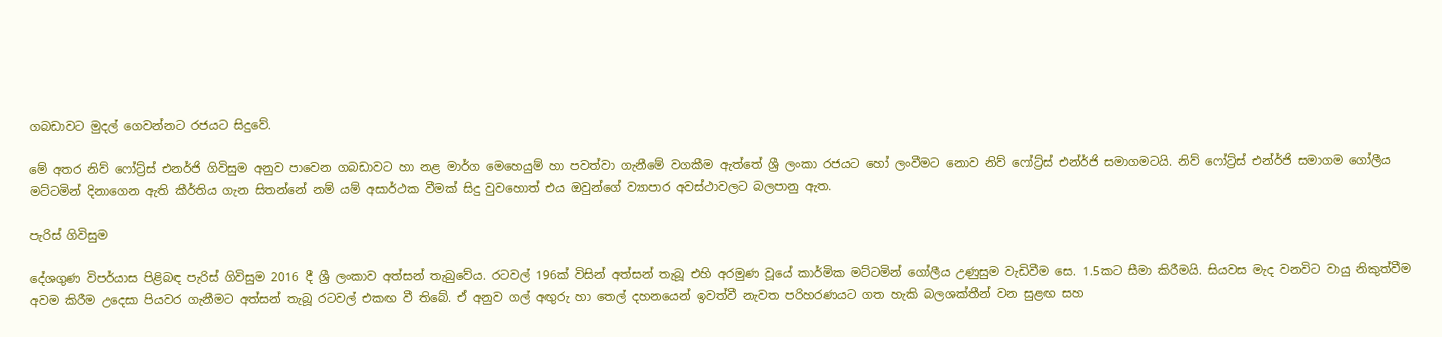ගබඩාවට මුදල් ගෙවන්නට රජයට සිදුවේ.

මේ අතර නිව් ෆෝට්‍ර්ස් එනර්ජි ගිවිසුම අනුව පාවෙන ගබඩාවට හා නළ මාර්ග මෙහෙයුම් හා පවත්වා ගැනීමේ වගකීම ඇත්තේ ශ්‍රී ලංකා රජයට හෝ ලංවීමට නොව නිව් ෆෝට්‍ර්ස් එන්ර්ජි සමාගමටයි. නිව් ෆෝට්‍ර්ස් එන්ර්ජි සමාගම ගෝලීය මට්ටමින් දිනාගෙන ඇති කීර්තිය ගැන සිතන්නේ නම් යම් අසාර්ථක වීමක් සිදු වුවහොත් එය ඔවුන්ගේ ව්‍යාපාර අවස්ථාවලට බලපානු ඇත.

පැරිස් ගිවිසුම

දේශගුණ විපර්යාස පිළිබඳ පැරිස් ගිවිසුම 2016 දී ශ්‍රී ලංකාව අත්සන් තැබුවේය. රටවල් 196ක් විසින් අත්සන් තැබූ එහි අරමුණ වූයේ කාර්මික මට්ටමින් ගෝලීය උණුසුම වැඩිවීම සෙ. 1.5කට සීමා කිරීමයි. සියවස මැද වනවිට වායු නිකුත්වීම අවම කිරීම උදෙසා පියවර ගැනීමට අත්සන් තැබූ රටවල් එකඟ වී තිබේ. ඒ අනුව ගල් අඟුරු හා තෙල් දහනයෙන් ඉවත්වී නැවත පරිහරණයට ගත හැකි බලශක්තීන් වන සුළඟ සහ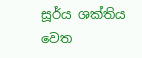සූර්ය ශක්තිය වෙත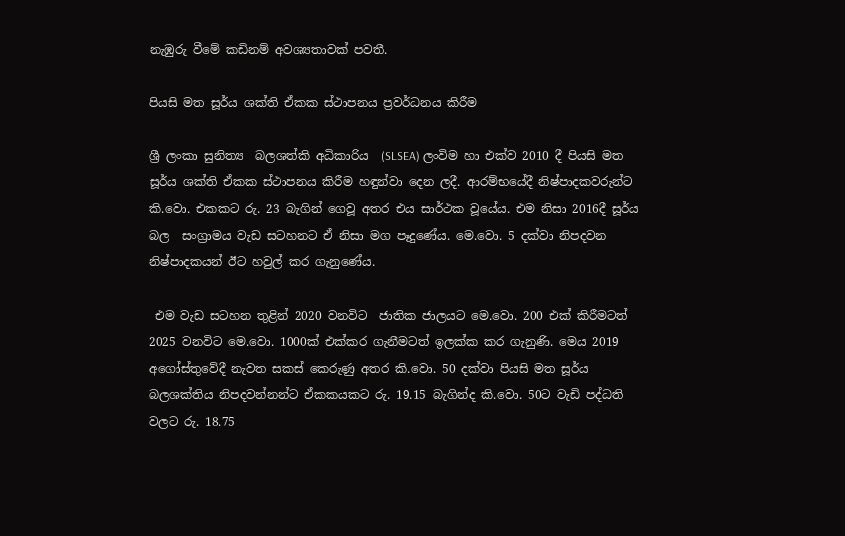නැඹුරු වීමේ කඩිනම් අවශ්‍යතාවක් පවතී.

පියසි මත සූර්ය ශක්ති ඒකක ස්ථාපනය ප්‍රවර්ධනය කිරීම

ශ්‍රී ලංකා සුනිත්‍ය  බලශත්කි අධිකාරිය  (SLSEA) ලංවිම හා එක්ව 2010 දී පියසි මත සූර්ය ශක්ති ඒකක ස්ථාපනය කිරීම හඳුන්වා දෙන ලදී. ආරම්භයේදී නිෂ්පාදකවරුන්ට කි.වො. එකකට රු. 23 බැගින් ගෙවූ අතර එය සාර්ථක වූයේය. එම නිසා 2016දී සූර්ය බල  සංග්‍රාමය වැඩ සටහනට ඒ නිසා මග පෑදුණේය. මෙ.වො. 5 දක්වා නිපදවන නිෂ්පාදකයන් ඊට හවුල් කර ගැනුණේය.

 එම වැඩ සටහන තුළින් 2020 වනවිට  ජාතික ජාලයට මෙ.වො. 200 එක් කිරීමටත් 2025 වනවිට මෙ.වො. 1000ක් එක්කර ගැනීමටත් ඉලක්ක කර ගැනුණි. මෙය 2019 අගෝස්තුවේදී නැවත සකස් කෙරුණු අතර කි.වො. 50 දක්වා පියසි මත සූර්ය බලශක්තිය නිපදවන්නන්ට ඒකකයකට රු. 19.15 බැගින්ද කි.වො. 50ට වැඩි පද්ධති වලට රු. 18.75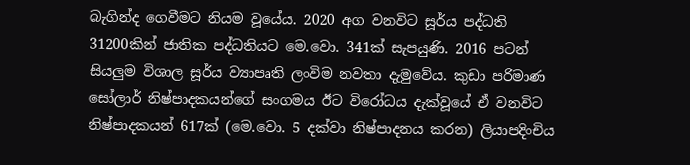බැගින්ද ගෙවීමට නියම වූයේය. 2020 අග වනවිට සූර්ය පද්ධති 31200කින් ජාතික පද්ධතියට මෙ.වො. 341ක් සැපයුණි. 2016 පටන් සියලුම විශාල සූර්ය ව්‍යාපෘති ලංවිම නවතා දැමුවේය. කුඩා පරිමාණ සෝලාර් නිෂ්පාදකයන්ගේ සංගමය ඊට විරෝධය දැක්වූයේ ඒ වනවිට නිෂ්පාදකයන් 617ක් (මෙ.වො. 5 දක්වා නිෂ්පාදනය කරන) ලියාපදිංචිය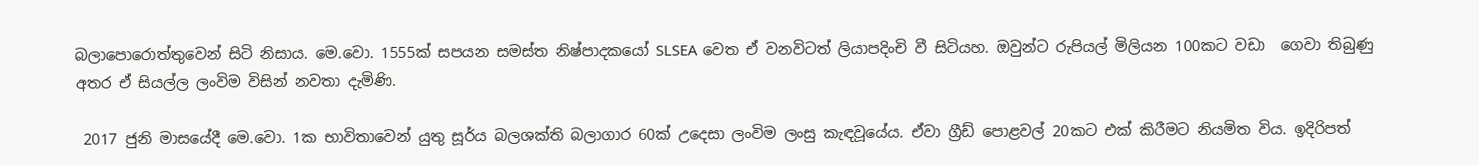බලාපොරොත්තුවෙන් සිටි නිසාය. මෙ.වො. 1555ක් සපයන සමස්ත නිෂ්පාදකයෝ SLSEA වෙත ඒ වනවිටත් ලියාපදිංචි වී සිටියහ. ඔවුන්ට රුපියල් මිලියන 100කට වඩා  ගෙවා තිබුණු අතර ඒ සියල්ල ලංවිම විසින් නවතා දැමිණි.

 2017 ජුනි මාසයේදී මෙ.වො. 1ක භාවිතාවෙන් යුතු සූර්ය බලශක්ති බලාගාර 60ක් උදෙසා ලංවිම ලංසු කැඳවූයේය. ඒවා ග්‍රීඩ් පොළවල් 20කට එක් කිරීමට නියමිත විය. ඉදිරිපත්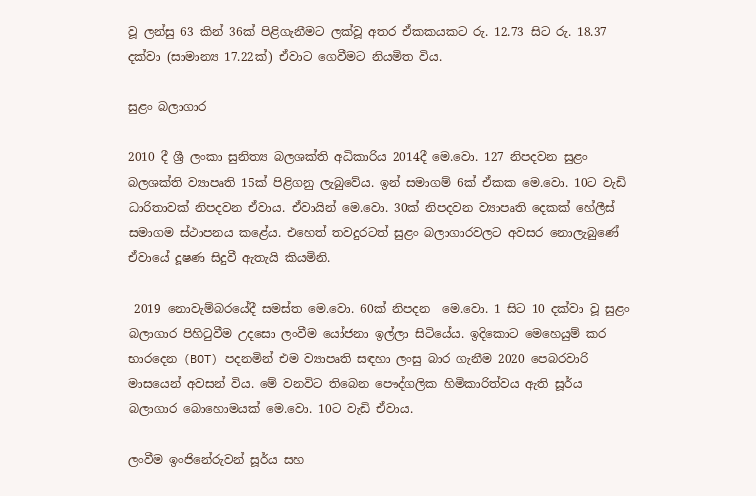වූ ලන්සු 63 කින් 36ක් පිළිගැනීමට ලක්වූ අතර ඒකකයකට රු. 12.73 සිට රු. 18.37 දක්වා (සාමාන්‍ය 17.22ක්) ඒවාට ගෙවීමට නියමිත විය.

සුළං බලාගාර

2010 දී ශ්‍රී ලංකා සුනිත්‍ය බලශක්ති අධිකාරිය 2014දී මෙ.වො. 127 නිපදවන සුළං බලශක්ති ව්‍යාපෘති 15ක් පිළිගනු ලැබුවේය. ඉන් සමාගම් 6ක් ඒකක මෙ.වො. 10ට වැඩි ධාරිතාවක් නිපදවන ඒවාය. ඒවායින් මෙ.වො. 30ක් නිපදවන ව්‍යාපෘති දෙකක් හේලීස් සමාගම ස්ථාපනය කළේය. එහෙත් තවදුරටත් සුළං බලාගාරවලට අවසර නොලැබුණේ ඒවායේ දූෂණ සිදුවී ඇතැයි කියමිනි.

 2019 නොවැම්බරයේදී සමස්ත මෙ.වො. 60ක් නිපදන  මෙ.වො. 1 සිට 10 දක්වා වූ සුළං බලාගාර පිහිටුවීම උදසො ලංවීම යෝජනා ඉල්ලා සිටියේය. ඉදිකොට මෙහෙයුම් කර භාරදෙන (BOT) පදනමින් එම ව්‍යාපෘති සඳහා ලංසු බාර ගැනීම 2020 පෙබරවාරි මාසයෙන් අවසන් විය. මේ වනවිට තිබෙන පෞද්ගලික හිමිකාරිත්වය ඇති සූර්ය බලාගාර බොහොමයක් මෙ.වො. 10ට වැඩි ඒවාය.

ලංවීම ඉංජිනේරුවන් සූර්ය සහ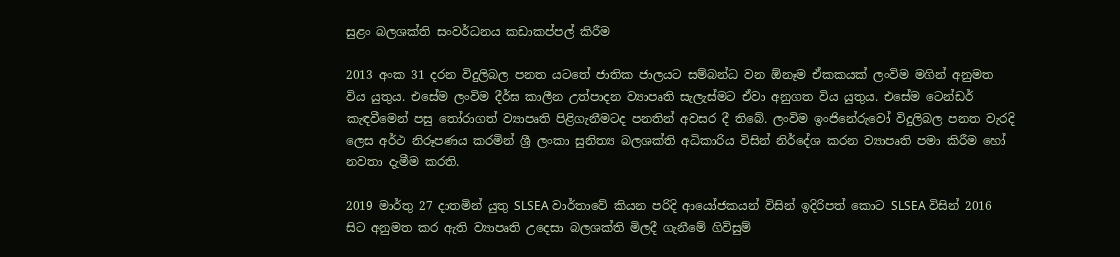සුළං බලශක්ති සංවර්ධනය කඩාකප්පල් කිරීම

2013 අංක 31 දරන විදුලිබල පනත යටතේ ජාතික ජාලයට සම්බන්ධ වන ඕනෑම ඒකකයක් ලංවිම මගින් අනුමත විය යුතුය. එසේම ලංවිම දීර්ඝ කාලීන උත්පාදන ව්‍යාපෘති සැලැස්මට ඒවා අනුගත විය යුතුය. එසේම ටෙන්ඩර් කැඳවීමෙන් පසු තෝරාගත් ව්‍යාපෘති පිළිගැනීමටද පනතින් අවසර දී තිබේ. ලංවිම ඉංජිනේරුවෝ විදුලිබල පනත වැරදි ලෙස අර්ථ නිරූපණය කරමින් ශ්‍රී ලංකා සුනිත්‍ය බලශක්ති අධිකාරිය විසින් නිර්දේශ කරන ව්‍යාපෘති පමා කිරීම හෝ නවතා දැමීම කරති.

2019 මාර්තු 27 දාතමින් යුතු SLSEA වාර්තාවේ කියන පරිදි ආයෝජකයන් විසින් ඉදිරිපත් කොට SLSEA විසින් 2016 සිට අනුමත කර ඇති ව්‍යාපෘති උදෙසා බලශක්ති මිලදී ගැනීමේ ගිවිසුම්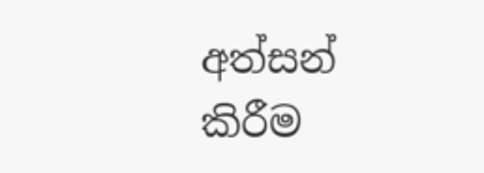අත්සන් කිරීම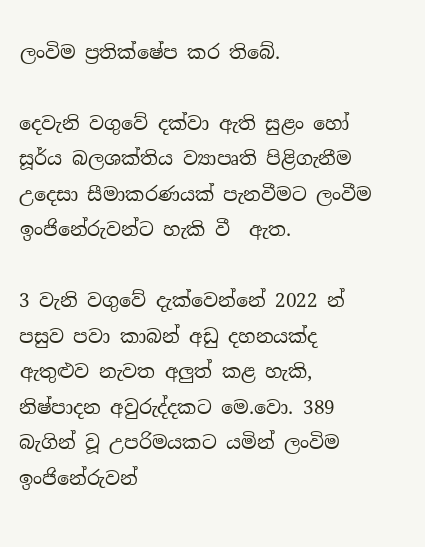ලංවිම ප්‍රතික්ෂේප කර තිබේ.

දෙවැනි වගුවේ දක්වා ඇති සුළං හෝ සූර්ය බලශක්තිය ව්‍යාපෘති පිළිගැනීම උදෙසා සීමාකරණයක් පැනවීමට ලංවීම ඉංජිනේරුවන්ට හැකි වී  ඇත.

3 වැනි වගුවේ දැක්වෙන්නේ 2022 න් පසුව පවා කාබන් අඩු දහනයක්ද ඇතුළුව නැවත අලුත් කළ හැකි, නිෂ්පාදන අවුරුද්දකට මෙ.වො. 389 බැගින් වූ උපරිමයකට යමින් ලංවිම ඉංජිනේරුවන්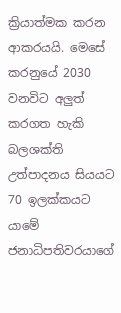ක්‍රියාත්මක කරන ආකරයයි. මෙසේ කරනුයේ 2030 වනවිට අලුත් කරගත හැකි බලශක්ති උත්පාදනය සියයට 70 ඉලක්කයට යාමේ ජනාධිපතිවරයාගේ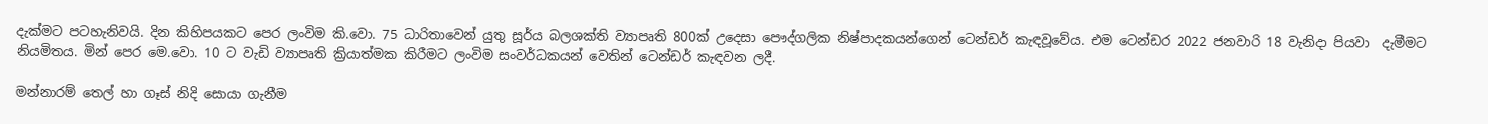දැක්මට පටහැනිවයි. දින කිහිපයකට පෙර ලංවිම කි.වො. 75 ධාරිතාවෙන් යුතු සූර්ය බලශක්ති ව්‍යාපෘති 800ක් උදෙසා පෞද්ගලික නිෂ්පාදකයන්ගෙන් ටෙන්ඩර් කැඳවූවේය. එම ටෙන්ඩර 2022 ජනවාරි 18 වැනිදා පියවා  දැමීමට නියමිතය. මින් පෙර මෙ.වො. 10 ට වැඩි ව්‍යාපෘති ක්‍රියාත්මක කිරීමට ලංවිම සංවර්ධකයන් වෙතින් ටෙන්ඩර් කැඳවන ලදී.

මන්නාරම් තෙල් හා ගෑස් නිදි සොයා ගැනීම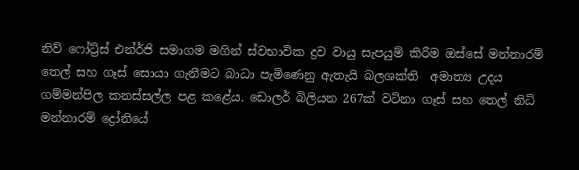නිව් ෆෝට්‍ර්ස් එන්ර්ජි සමාගම මගින් ස්වභාවික ද්‍රව වායු සැපයුම් කිරීම ඔස්සේ මන්නාරම් තෙල් සහ ගෑස් සොයා ගැනීමට බාධා පැමිණෙනු ඇතැයි බලශක්ති  අමාත්‍ය උදය ගම්මන්පිල කනස්සල්ල පළ කළේය. ඩොලර් බිලියන 267ක් වටිනා ගෑස් සහ තෙල් නිධි මන්නාරම් ද්‍රෝනියේ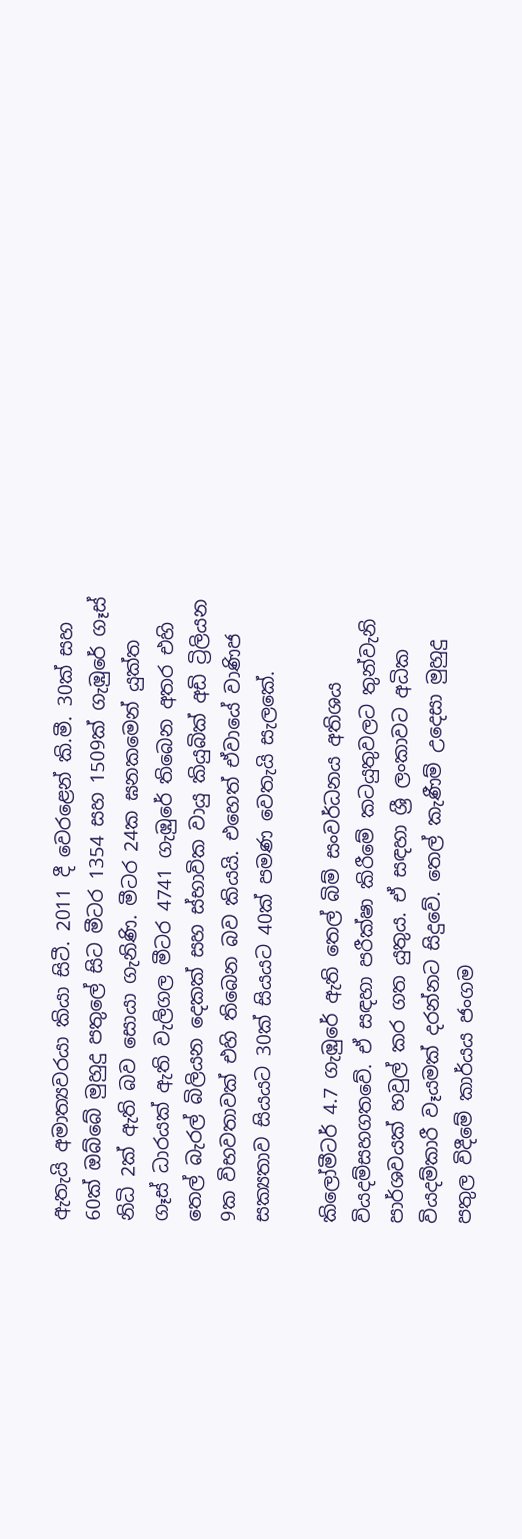ඇතැයි අමාත්‍යවරයා කියා සිටී. 2011 දී වෙරළෙන් කි.මී. 30ක් සහ 60ක් ඔබ්බේ මුහුදු පතුලේ සිට මීටර 1354 සහ 1509ක් ගැඹුරේ ගෑස් නිධි 2ක් ඇති බව සොයා ගැනිණි. මීටර 24ක ඝනකමෙන් යුක්ත ගෑස් ධාරයක් ඇති වැලිගල මීටර 4741 ගැඹුරේ තිබෙන අතර එහි තෙල් බැරල් බිලියන දෙකක් සහ ස්භාවික වායු කියුබික් අඩි ට්‍රිලියන 9ක විභවතාවක් එහි තිබෙන බව කියයි. එහෙත් ඒවායේ වාණිජ සක්‍යතාව සියයට 30ක් සියයට 40ක් පමණ වෙතැයි සැලකේ.

කිලෝමීටර් 4.7 ගැඹුරේ ඇති තෙල් බිම් සංවර්ධනය අතිශය වියදම්සහගතවේ. ඒ සඳහා පරීක්ෂා කිරීමේ කටයුතුවලට තුන්වැනි පාර්ශවයක් හවුල් කර ගත යුතුය. ඒ සඳහා ශ්‍රී ලංකාවට අධික වියදම්කාරී වෑයමක් දරන්නට සිදුවේ. තෙල් කැණීම් උදෙසා මුහුදු පතුල විදීමේ කාර්යය ජංගම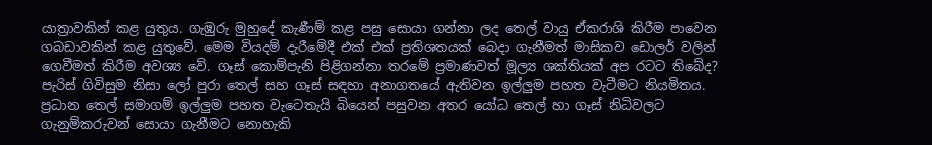යාත්‍රාවකින් කළ යුතුය. ගැඹුරු මුහුදේ කැණීම් කළ පසු සොයා ගන්නා ලද තෙල් වායු ඒකරාශි කිරීම පාවෙන ගබඩාවකින් කළ යුතුවේ. මෙම වියදම් දැරීමේදී එක් එක් ප්‍රතිශතයක් බෙදා ගැනීමත් මාසිකව ඩොලර් වලින් ගෙවීමත් කිරීම අවශ්‍ය වේ. ගෑස් කොම්පැනි පිළිගන්නා තරමේ ප්‍රමාණවත් මූල්‍ය ශක්තියක් අප රටට තිබේද? පැරිස් ගිවිසුම නිසා ලෝ පුරා තෙල් සහ ගෑස් සඳහා අනාගතයේ ඇතිවන ඉල්ලුම පහත වැටීමට නියමිතය. ප්‍රධාන තෙල් සමාගම් ඉල්ලුම පහත වැටෙතැයි බියෙන් පසුවන අතර යෝධ තෙල් හා ගෑස් නිධිවලට ගැනුම්කරුවන් සොයා ගැනීමට නොහැකි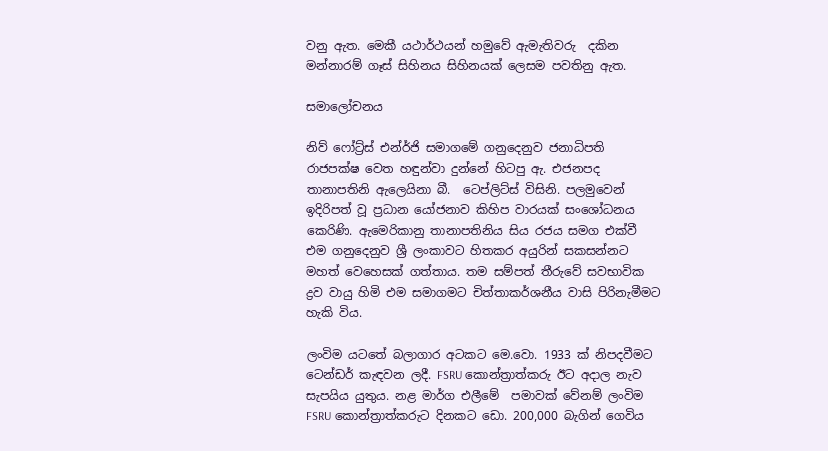වනු ඇත. මෙකී යථාර්ථයන් හමුවේ ඇමැතිවරු  දකින මන්නාරම් ගෑස් සිහිනය සිහිනයක් ලෙසම පවතිනු ඇත.

සමාලෝචනය

නිව් ෆෝට්‍ර්ස් එන්ර්ජි සමාගමේ ගනුදෙනුව ජනාධිපති රාජපක්ෂ වෙත හඳුන්වා දුන්නේ හිටපු ඇ. එජනපද  තානාපතිනි ඇලෙයිනා බී.  ටෙප්ලිට්ස් විසිනි. පලමුවෙන් ඉදිරිපත් වූ ප්‍රධාන යෝජනාව කිහිප වාරයක් සංශෝධනය කෙරිණි. ඇමෙරිකානු තානාපතිනිය සිය රජය සමග එක්වී එම ගනුදෙනුව ශ්‍රී ලංකාවට හිතකර අයුරින් සකසන්නට මහත් වෙහෙසක් ගත්තාය. තම සම්පත් තීරුවේ සවභාවික ද්‍රව වායු හිමි එම සමාගමට චිත්තාකර්ශනීය වාසි පිරිනැමීමට හැකි විය.

ලංවිම යටතේ බලාගාර අටකට මෙ.වො. 1933 ක් නිපදවීමට ටෙන්ඩර් කැඳවන ලදී. FSRU කොන්ත්‍රාත්කරු ඊට අදාල නැව සැපයිය යුතුය. නළ මාර්ග එලීමේ  පමාවක් වේනම් ලංවිම FSRU කොන්ත්‍රාත්කරුට දිනකට ඩො. 200,000 බැගින් ගෙවිය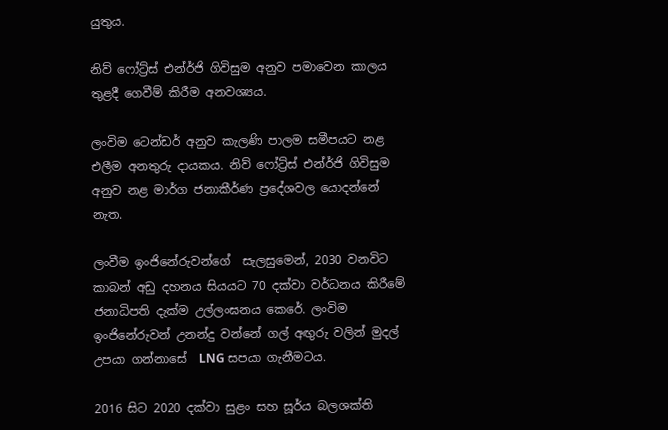යුතුය.

නිව් ෆෝට්‍ර්ස් එන්ර්ජි ගිවිසුම අනුව පමාවෙන කාලය තුළදී ගෙවීම් කිරීම අනවශ්‍යය.

ලංවිම ටෙන්ඩර් අනුව කැලණි පාලම සමීපයට නළ එලීම අනතුරු දායකය. නිව් ෆෝට්‍ර්ස් එන්ර්ජි ගිවිසුම අනුව නළ මාර්ග ජනාකීර්ණ ප්‍රදේශවල යොදන්නේ නැත.

ලංවීම ඉංජිනේරුවන්ගේ  සැලසුමෙන්, 2030 වනවිට කාබන් අඩු දහනය සියයට 70 දක්වා වර්ධනය කිරීමේ ජනාධිපති දැක්ම උල්ලංඝනය කෙරේ. ලංවිම ඉංජිනේරුවන් උනන්දු වන්නේ ගල් අඟුරු වලින් මුදල් උපයා ගන්නාසේ  LNG සපයා ගැනීමටය.

2016 සිට 2020 දක්වා සුළං සහ සූර්ය බලශක්ති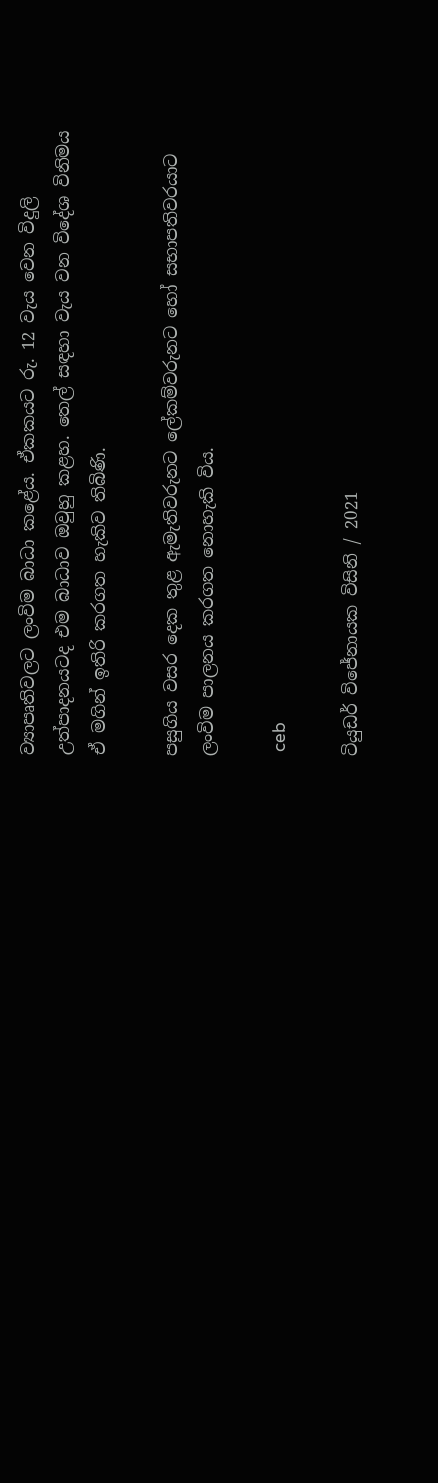ව්‍යාපෘතිවලට ලංවිම බාධා කළේය. ඒකකයට රු. 12 වැය වෙන විදුලි උත්පාදනයටද එම බාධාව ඔවුහු කළහ. තෙල් සඳහා වැය වන විදේශ විනිමය ඒ මගින් ඉතිරි කරගත හැකිව තිබිණි.

පසුගිය වසර දෙක තුළ ඇමැතිවරුනට ලේකම්වරුනට හෝ සභාපතිවරයාට ලංවිම පාලනය කරගත නොහැකි විය.

 ceb

ටියුඩර් විජේනායක විසිනි / 2021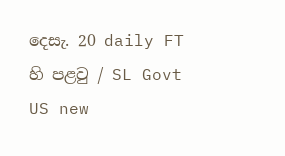දෙසැ. 20 daily FT හි පළවු / SL Govt US new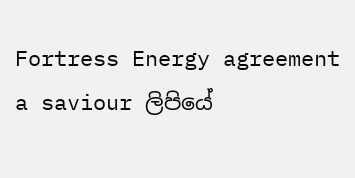Fortress Energy agreement a saviour ලිපියේ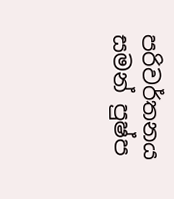පරිවර්තනය සමන් පුෂ්ප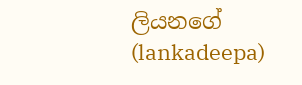ලියනගේ (lankadeepa)